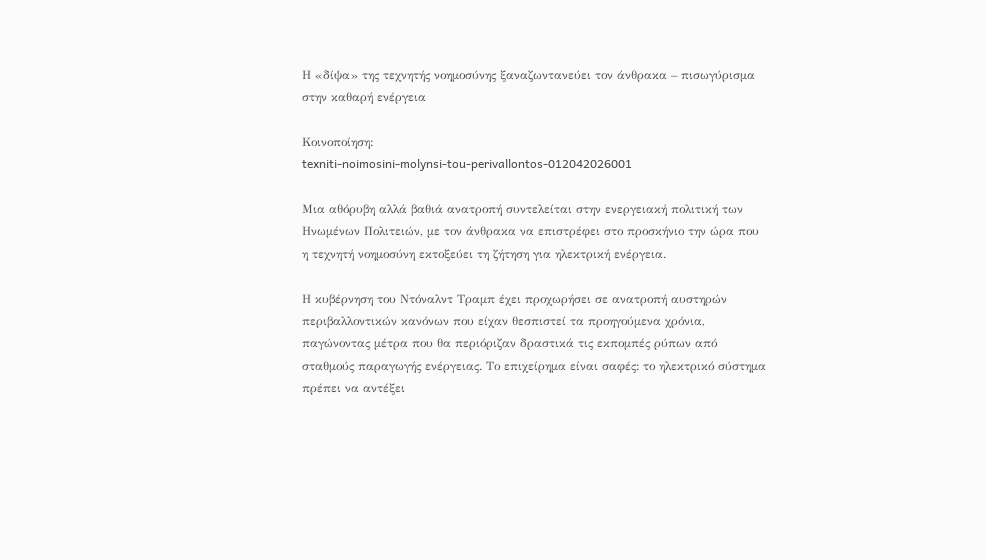Η «δίψα» της τεχνητής νοημοσύνης ξαναζωντανεύει τον άνθρακα – πισωγύρισμα στην καθαρή ενέργεια

Κοινοποίηση:
texniti-noimosini-molynsi-tou-perivallontos-012042026001

Μια αθόρυβη αλλά βαθιά ανατροπή συντελείται στην ενεργειακή πολιτική των Ηνωμένων Πολιτειών, με τον άνθρακα να επιστρέφει στο προσκήνιο την ώρα που η τεχνητή νοημοσύνη εκτοξεύει τη ζήτηση για ηλεκτρική ενέργεια.

Η κυβέρνηση του Ντόναλντ Τραμπ έχει προχωρήσει σε ανατροπή αυστηρών περιβαλλοντικών κανόνων που είχαν θεσπιστεί τα προηγούμενα χρόνια, παγώνοντας μέτρα που θα περιόριζαν δραστικά τις εκπομπές ρύπων από σταθμούς παραγωγής ενέργειας. Το επιχείρημα είναι σαφές: το ηλεκτρικό σύστημα πρέπει να αντέξει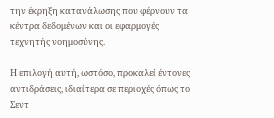την έκρηξη κατανάλωσης που φέρνουν τα κέντρα δεδομένων και οι εφαρμογές τεχνητής νοημοσύνης.

Η επιλογή αυτή, ωστόσο, προκαλεί έντονες αντιδράσεις, ιδιαίτερα σε περιοχές όπως το Σεντ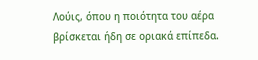Λούις, όπου η ποιότητα του αέρα βρίσκεται ήδη σε οριακά επίπεδα.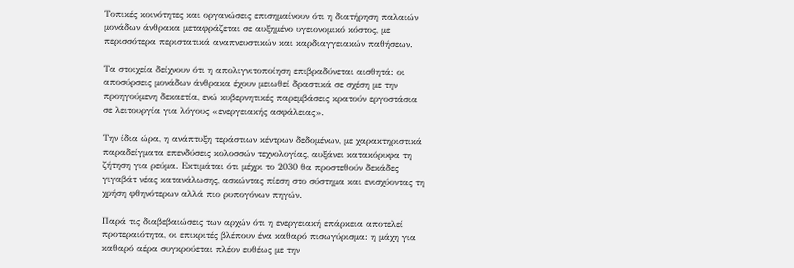Τοπικές κοινότητες και οργανώσεις επισημαίνουν ότι η διατήρηση παλαιών μονάδων άνθρακα μεταφράζεται σε αυξημένο υγειονομικό κόστος, με περισσότερα περιστατικά αναπνευστικών και καρδιαγγειακών παθήσεων.

Τα στοιχεία δείχνουν ότι η απολιγνιτοποίηση επιβραδύνεται αισθητά: οι αποσύρσεις μονάδων άνθρακα έχουν μειωθεί δραστικά σε σχέση με την προηγούμενη δεκαετία, ενώ κυβερνητικές παρεμβάσεις κρατούν εργοστάσια σε λειτουργία για λόγους «ενεργειακής ασφάλειας».

Την ίδια ώρα, η ανάπτυξη τεράστιων κέντρων δεδομένων, με χαρακτηριστικά παραδείγματα επενδύσεις κολοσσών τεχνολογίας, αυξάνει κατακόρυφα τη ζήτηση για ρεύμα. Εκτιμάται ότι μέχρι το 2030 θα προστεθούν δεκάδες γιγαβάτ νέας κατανάλωσης, ασκώντας πίεση στο σύστημα και ενισχύοντας τη χρήση φθηνότερων αλλά πιο ρυπογόνων πηγών.

Παρά τις διαβεβαιώσεις των αρχών ότι η ενεργειακή επάρκεια αποτελεί προτεραιότητα, οι επικριτές βλέπουν ένα καθαρό πισωγύρισμα: η μάχη για καθαρό αέρα συγκρούεται πλέον ευθέως με την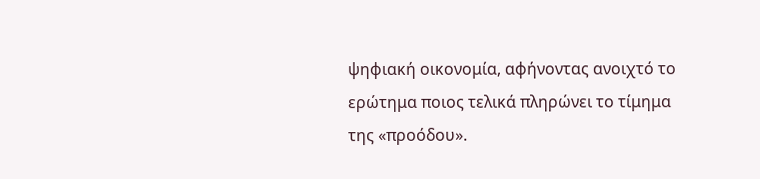ψηφιακή οικονομία, αφήνοντας ανοιχτό το ερώτημα ποιος τελικά πληρώνει το τίμημα της «προόδου».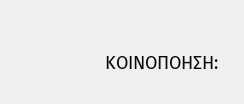ΚΟΙΝΟΠΟΗΣΗ: